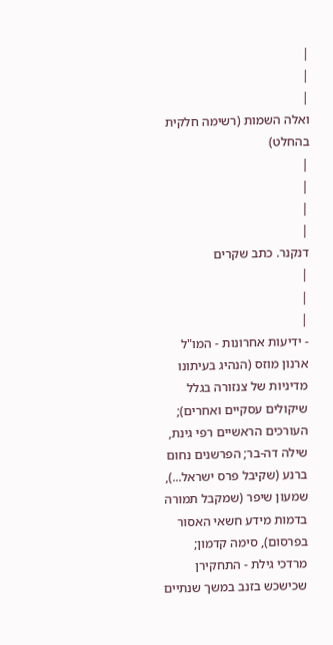|
|
|
ואלה השמות (רשימה חלקית בהחלט)
|
|
|
|
דנקנר. כתב שקרים
|
|
|
- ידיעות אחרונות - המו"ל ארנון מוזס (הנהיג בעיתונו מדיניות של צנזורה בגלל שיקולים עסקיים ואחרים); העורכים הראשיים רפי גינת, שילה דה-בר; הפרשנים נחום ברנע (שקיבל פרס ישראל...), שמעון שיפר (שמקבל תמורה בדמות מידע חשאי האסור בפרסום), סימה קדמון; מרדכי גילת - התחקירן שכישכש בזנב במשך שנתיים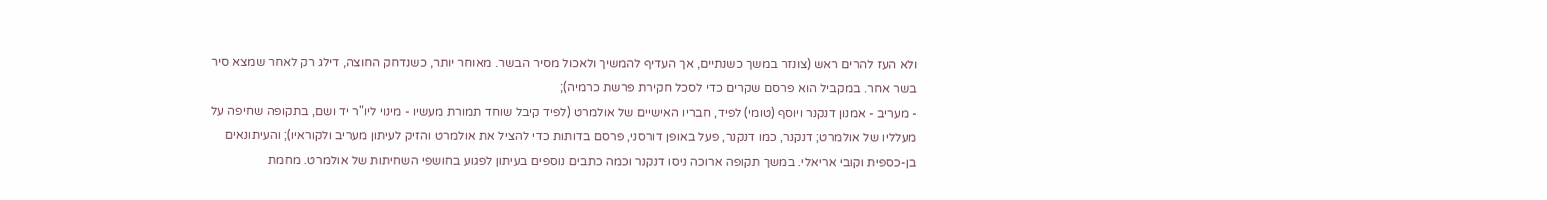ולא העז להרים ראש (צונזר במשך כשנתיים, אך העדיף להמשיך ולאכול מסיר הבשר. מאוחר יותר, כשנדחק החוצה, דילג רק לאחר שמצא סיר בשר אחר. במקביל הוא פרסם שקרים כדי לסכל חקירת פרשת כרמיה);
- מעריב - אמנון דנקנר ויוסף (טומי) לפיד, חבריו האישיים של אולמרט (לפיד קיבל שוחד תמורת מעשיו - מינוי ליו"ר יד ושם, בתקופה שחיפה על מעלליו של אולמרט; דנקנר, כמו דנקנר, פעל באופן דורסני, פרסם בדותות כדי להציל את אולמרט והזיק לעיתון מעריב ולקוראיו); והעיתונאים בן-כספית וקובי אריאלי. במשך תקופה ארוכה ניסו דנקנר וכמה כתבים נוספים בעיתון לפגוע בחושפי השחיתות של אולמרט. מחמת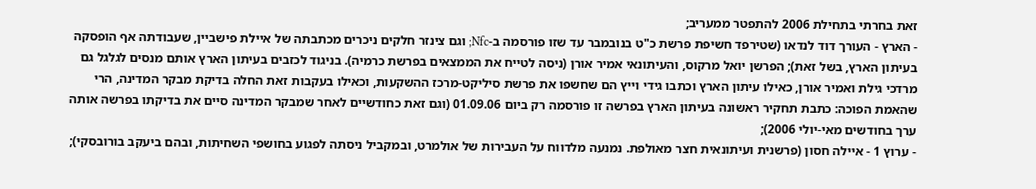זאת בחרתי בתחילת 2006 להתפטר ממעריב;
- הארץ - העורך דוד לנדאו (שטירפד חשיפת פרשת כ"ט בנובמבר עד שזו פורסמה ב-Nfc; וגם צינזר חלקים ניכרים מכתבתה של איילת פישביין, שעבודתה אף הופסקה בעיתון הארץ, בשל זאת); הפרשן יואל מרקוס, והעיתונאי אמיר אורן (ניסה לטייח את הממצאים בפרשת כרמיה). בניגוד לכזבים בעיתון הארץ אותם מנסים לגלגל גם מרדכי גילת ואמיר אורן, כאילו עיתון הארץ וכתבו גידי וייץ הם שחשפו את פרשת סיליקט-מרכז ההשקעות, וכאילו בעקבות זאת החלה בדיקת מבקר המדינה, הרי שהאמת הפוכה: כתבת תחקיר ראשונה בעיתון הארץ בפרשה זו פורסמה רק ביום 01.09.06 (וגם זאת כחודשיים לאחר שמבקר המדינה סיים את בדיקתו בפרשה אותה ערך בחודשים מאי-יולי 2006);
- ערוץ 1 - איילה חסון (פרשנית ועיתונאית חצר מאולפת. נמנעה מלדווח על העבירות של אולמרט, ובמקביל ניסתה לפגוע בחושפי השחיתות, ובהם ביעקב בורובסקי);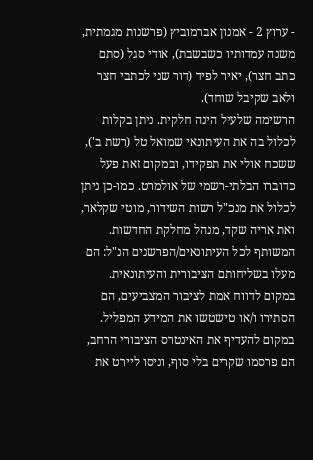- ערוץ 2 - אמנון אברמוביץ (פרשנות מגמתית, משנה עמדותיו כשבשבת), אודי סגל (סתם כתב חצר), יאיר לפיד (דור שני לכתבי חצר ולאב שקיבל שוחד).
הרשימה שלעיל הינה חלקית. ניתן בקלות לכלול בה את העיתונאי שמואל טל (רשת ב'), ששכח אולי את תפקידו, ובמקום זאת פעל כדוברו הבלתי-רשמי של אולמרט. כמו-כן ניתן לכלול את מנכ"ל רשות השידור, מוטי שקלאר, ואת אריה שקד, מנהל מחלקת החדשות.
המשותף לכל העיתונאים/הפרשנים הנ"ל: הם מעלו בשליחותם הציבורית והעיתונאית. במקום לדווח אמת לציבור המצביעים, הם הסתירו ו/או טישטשו את המידע המפליל. במקום להעדיף את האינטרס הציבורי הרחב, הם פרסמו שקרים בלי סוף, וניסו ליירט את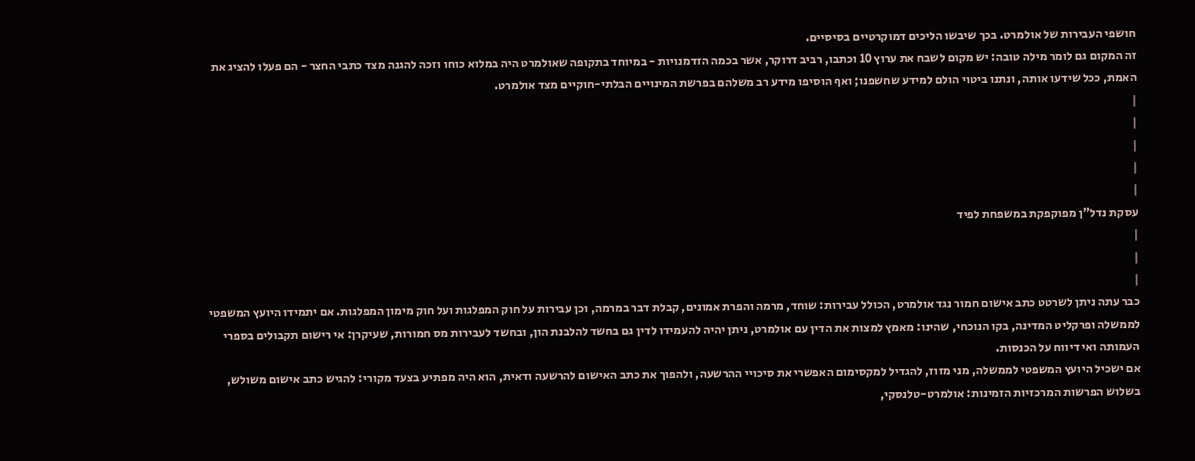חושפי העבירות של אולמרט. בכך שיבשו הליכים דמוקרטיים בסיסיים.
זה המקום גם לומר מילה טובה: יש מקום לשבח את ערוץ 10 וכתבו, רביב דרוקר, אשר בכמה הזדמנויות - במיוחד בתקופה שאולמרט היה במלוא כוחו וזכה להגנה מצד כתבי החצר - הם פעלו להציג את האמת, ככל שידעו אותה, ונתנו ביטוי הולם למידע שחשפנו; ואף הוסיפו מידע רב משלהם בפרשת המינויים הבלתי-חוקיים מצד אולמרט.
|
|
|
|
|
עסקת נדל"ן מפוקפקת במשפחת לפיד
|
|
|
כבר עתה ניתן לשרטט כתב אישום חמור נגד אולמרט, הכולל עבירות: שוחד, מרמה והפרת אמונים, קבלת דבר במרמה, וכן עבירות על חוק המפלגות ועל חוק מימון המפלגות. אם יתמידו היועץ המשפטי לממשלה ופרקליט המדינה, בקו הנוכחי, שהינו: מאמץ למצות את הדין עם אולמרט, ניתן יהיה להעמידו לדין גם בחשד להלבנת הון, ובחשד לעבירות מס חמורות, שעיקרן: אי רישום תקבולים בספרי העמותה ואי דיווח על הכנסות.
אם ישכיל היועץ המשפטי לממשלה, מני מזוז, להגדיל למקסימום האפשרי את סיכויי ההרשעה, ולהפוך את כתב האישום להרשעה ודאית, הוא היה מפתיע בצעד מקורי: להגיש כתב אישום משולש, בשלוש הפרשות המרכזיות הזמינות: אולמרט-טלנסקי,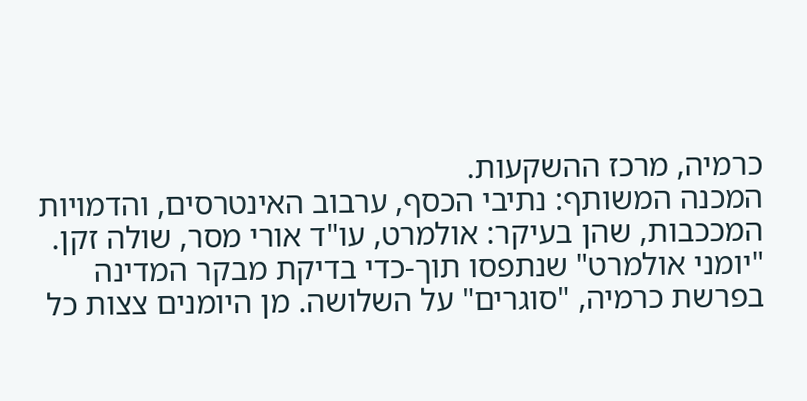כרמיה, מרכז ההשקעות.
המכנה המשותף: נתיבי הכסף, ערבוב האינטרסים, והדמויות המככבות, שהן בעיקר: אולמרט, עו"ד אורי מסר, שולה זקן. "יומני אולמרט" שנתפסו תוך-כדי בדיקת מבקר המדינה בפרשת כרמיה, "סוגרים" על השלושה. מן היומנים צצות כל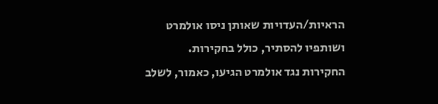הראיות/העדויות שאותן ניסו אולמרט ושותפיו להסתיר, כולל בחקירות.
החקירות נגד אולמרט הגיעו, כאמור, לשלב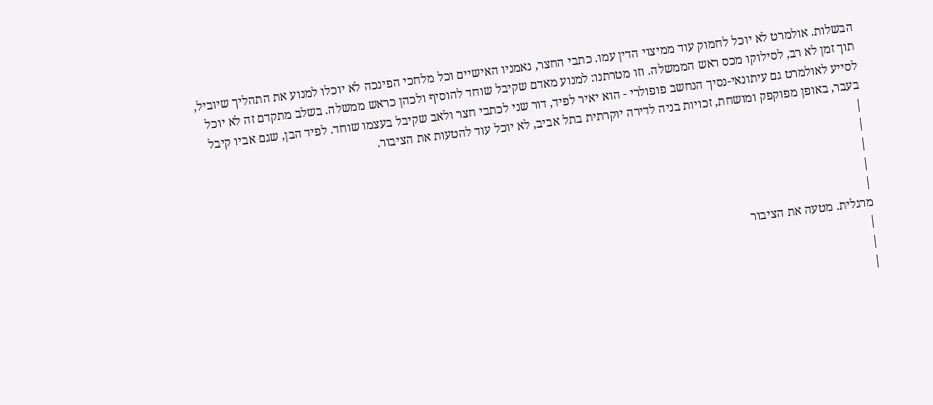הבשלות. אולמרט לא יוכל לחמוק עוד ממיצוי הדין עמו. כתבי החצר, נאמניו האישיים וכל מלחכי הפינכה לא יוכלו למנוע את התהליך שיוביל, תוך זמן לא רב, לסילוקו מכס ראש הממשלה. וזו מטרתנו: למנוע מאדם שקיבל שוחד להוסיף ולכהן כראש ממשלה. בשלב מתקדם זה לא יוכל לסייע לאולמרט גם עיתונאי-נסיך הנחשב פופולרי - הוא יאיר לפיד, דור שני לכתבי חצר ולאב שקיבל בעצמו שוחד. לפיד הבן, שגם אביו קיבל בעבר, באופן מפוקפק ומושחת, זכויות בניה לדירה יוקרתית בתל אביב, לא יוכל עוד להטעות את הציבור.
|
|
|
|
|
מרגלית. מטעה את הציבור
|
|
|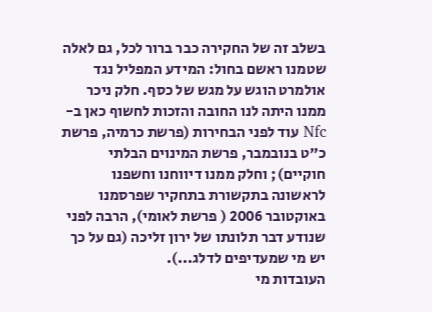בשלב זה של החקירה כבר ברור לכל, גם לאלה שטמנו ראשם בחול: המידע המפליל נגד אולמרט הוגש על מגש של כסף. חלק ניכר ממנו היתה לנו החובה והזכות לחשוף כאן ב-Nfc עוד לפני הבחירות (פרשת כרמיה, פרשת כ"ט בנובמבר, פרשת המינוים הבלתי חוקיים); וחלק ממנו דיווחנו וחשפנו לראשונה בתקשורת בתחקיר שפרסמנו באוקטובר 2006 ( פרשת לאומי), הרבה לפני שנודע דבר תלונתו של ירון זליכה (גם על כך יש מי שמעדיפים לדלג...).
העובדות מי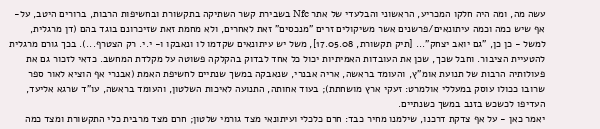עשה מה, ומה היה חלקו המכריע, הראשוני והבלעדי של אתר Nfc בשבירת קשר השתיקה בתקשורת ובחשיפות הרבות, ברורים היטב, על-אף שיש כמה וכמה עיתונאים/פרשנים אשר משיקולים זרים "מנכסים" זאת לאחרים, ולא מחמת זאת שזיכרונם בוגד בהם (דן מרגלית, למשל - כן כן, "גם יואב יצחק"... [תיק תקשורת, 17.05.08], משל יש עיתונאים שקדמו לו ונאבקו ו- י.י. רק הצטרף...). בכך גורם מרגלית להטעיית הציבור. וחבל שכך, שכן את העובדות האמיתיות יכול כל אחד לבדוק בהקלקה פשוטה על מקלדת המחשב. כדאי לזכור גם את פעולותיה הרבות של תנועת אומ"ץ, והעומד בראשה, אריה אבנרי, שנאבקה במשך שנתיים לחשיפת האמת (אבנרי אף הוציא לאור ספר שרובו ככולו עוסק במעללי אולמרט: זעקי ארץ מושחתת); בעוד אחותה, התנועה לאיכות השלטון, והעומד בראשה, עו"ד שרגא אליעד, העדיפו לכשכש בזנב במשך כשנתיים.
יאמר כאן - על אף צדקת דרכנו, שילמנו מחיר כבד: חרם כלכלי ועיתונאי מצד גורמי שלטון; חרם מצד מרבית כלי התקשורת ומצד כמה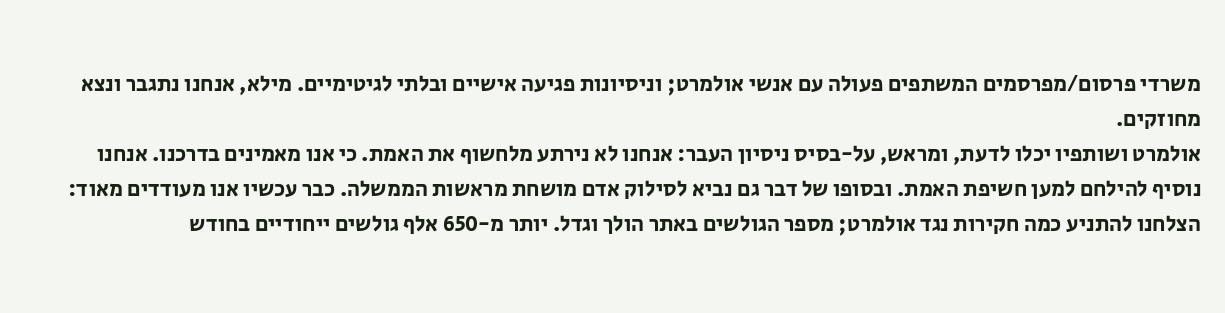משרדי פרסום/מפרסמים המשתפים פעולה עם אנשי אולמרט; וניסיונות פגיעה אישיים ובלתי לגיטימיים. מילא, אנחנו נתגבר ונצא מחוזקים.
אולמרט ושותפיו יכלו לדעת, ומראש, על-בסיס ניסיון העבר: אנחנו לא נירתע מלחשוף את האמת. כי אנו מאמינים בדרכנו. אנחנו נוסיף להילחם למען חשיפת האמת. ובסופו של דבר גם נביא לסילוק אדם מושחת מראשות הממשלה. כבר עכשיו אנו מעודדים מאוד: הצלחנו להתניע כמה חקירות נגד אולמרט; מספר הגולשים באתר הולך וגדל. יותר מ-650 אלף גולשים ייחודיים בחודש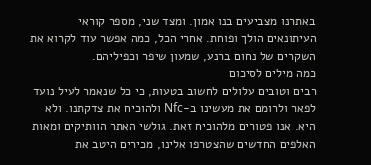באתרנו מצביעים בנו אמון. ומצד שני, מספר קוראי העיתונאים הולך ופוחת. אחרי הכל, כמה אפשר עוד לקרוא את השקרים של נחום ברנע, שמעון שיפר וכפיליהם.
כמה מילים לסיכום
רבים וטובים עלולים לחשוב בטעות, כי כל שנאמר לעיל נועד לפאר ולרומם את מעשינו ב-Nfc ולהוכיח את צדקתנו. ולא היא. אנו פטורים מלהוכיח זאת. גולשי האתר הוותיקים ומאות האלפים החדשים שהצטרפו אלינו, מכירים היטב את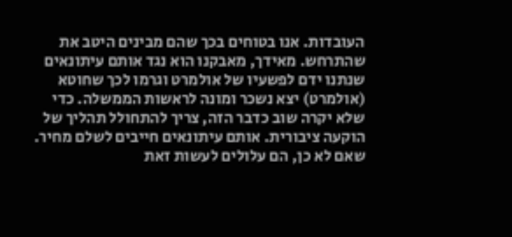העובדות. אנו בטוחים בכך שהם מבינים היטב את שהתרחש. מאידך, מאבקנו הוא נגד אותם עיתונאים שנתנו ידם לפשעיו של אולמרט וגרמו לכך שחוטא (אולמרט) יצא נשכר ומונה לראשות הממשלה. כדי שלא יקרה שוב כדבר הזה, צריך להתחולל תהליך של הוקעה ציבורית. אותם עיתונאים חייבים לשלם מחיר. שאם לא כן, הם עלולים לעשות זאת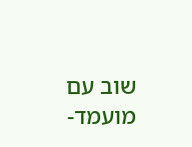שוב עם מועמד-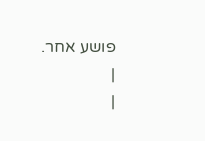פושע אחר.
|
|